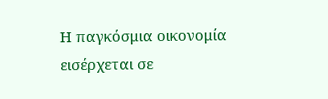Η παγκόσμια οικονομία εισέρχεται σε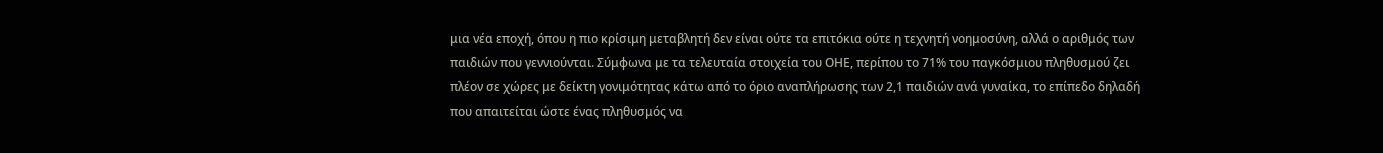μια νέα εποχή, όπου η πιο κρίσιμη μεταβλητή δεν είναι ούτε τα επιτόκια ούτε η τεχνητή νοημοσύνη, αλλά ο αριθμός των παιδιών που γεννιούνται. Σύμφωνα με τα τελευταία στοιχεία του ΟΗΕ, περίπου το 71% του παγκόσμιου πληθυσμού ζει πλέον σε χώρες με δείκτη γονιμότητας κάτω από το όριο αναπλήρωσης των 2,1 παιδιών ανά γυναίκα, το επίπεδο δηλαδή που απαιτείται ώστε ένας πληθυσμός να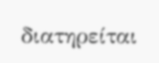διατηρείται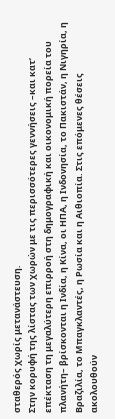σταθερός χωρίς μετανάστευση.
Στην κορυφή της λίστας των χωρών με τις περισσότερες γεννήσεις –και κατ’ επέκταση τη μεγαλύτερη επιρροή στη δημογραφική και οικονομική πορεία του πλανήτη– βρίσκονται η Ινδία, η Κίνα, οι ΗΠΑ, η Ινδονησία, το Πακιστάν, η Νιγηρία, η Βραζιλία, το Μπαγκλαντές, η Ρωσία και η Αιθιοπία. Στις επόμενες θέσεις ακολουθούν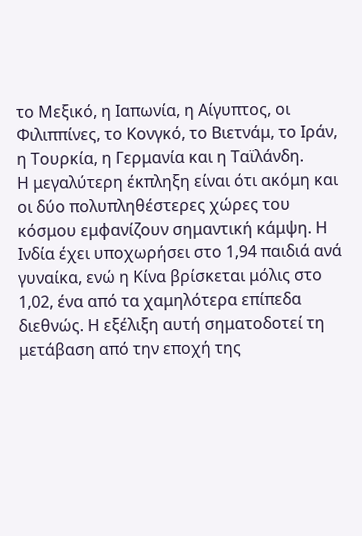το Μεξικό, η Ιαπωνία, η Αίγυπτος, οι Φιλιππίνες, το Κονγκό, το Βιετνάμ, το Ιράν, η Τουρκία, η Γερμανία και η Ταϊλάνδη.
Η μεγαλύτερη έκπληξη είναι ότι ακόμη και οι δύο πολυπληθέστερες χώρες του κόσμου εμφανίζουν σημαντική κάμψη. Η Ινδία έχει υποχωρήσει στο 1,94 παιδιά ανά γυναίκα, ενώ η Κίνα βρίσκεται μόλις στο 1,02, ένα από τα χαμηλότερα επίπεδα διεθνώς. Η εξέλιξη αυτή σηματοδοτεί τη μετάβαση από την εποχή της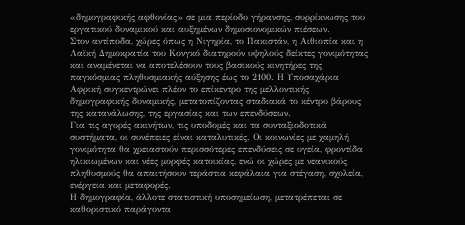«δημογραφικής αφθονίας» σε μια περίοδο γήρανσης, συρρίκνωσης του εργατικού δυναμικού και αυξημένων δημοσιονομικών πιέσεων.
Στον αντίποδα, χώρες όπως η Νιγηρία, το Πακιστάν, η Αιθιοπία και η Λαϊκή Δημοκρατία του Κονγκό διατηρούν υψηλούς δείκτες γονιμότητας και αναμένεται να αποτελέσουν τους βασικούς κινητήρες της παγκόσμιας πληθυσμιακής αύξησης έως το 2100. Η Υποσαχάρια Αφρική συγκεντρώνει πλέον το επίκεντρο της μελλοντικής δημογραφικής δυναμικής, μετατοπίζοντας σταδιακά το κέντρο βάρους της κατανάλωσης, της εργασίας και των επενδύσεων.
Για τις αγορές ακινήτων, τις υποδομές και τα συνταξιοδοτικά συστήματα, οι συνέπειες είναι καταλυτικές. Οι κοινωνίες με χαμηλή γονιμότητα θα χρειαστούν περισσότερες επενδύσεις σε υγεία, φροντίδα ηλικιωμένων και νέες μορφές κατοικίας, ενώ οι χώρες με νεανικούς πληθυσμούς θα απαιτήσουν τεράστια κεφάλαια για στέγαση, σχολεία, ενέργεια και μεταφορές.
Η δημογραφία, άλλοτε στατιστική υποσημείωση, μετατρέπεται σε καθοριστικό παράγοντα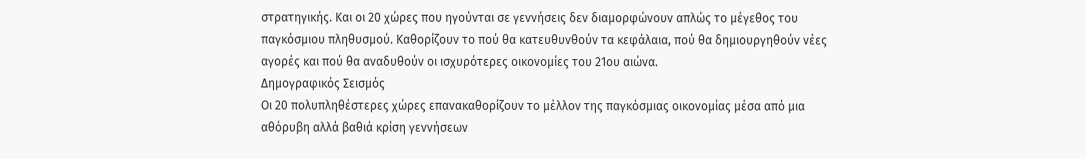στρατηγικής. Και οι 20 χώρες που ηγούνται σε γεννήσεις δεν διαμορφώνουν απλώς το μέγεθος του παγκόσμιου πληθυσμού. Καθορίζουν το πού θα κατευθυνθούν τα κεφάλαια, πού θα δημιουργηθούν νέες αγορές και πού θα αναδυθούν οι ισχυρότερες οικονομίες του 21ου αιώνα.
Δημογραφικός Σεισμός
Οι 20 πολυπληθέστερες χώρες επανακαθορίζουν το μέλλον της παγκόσμιας οικονομίας μέσα από μια αθόρυβη αλλά βαθιά κρίση γεννήσεων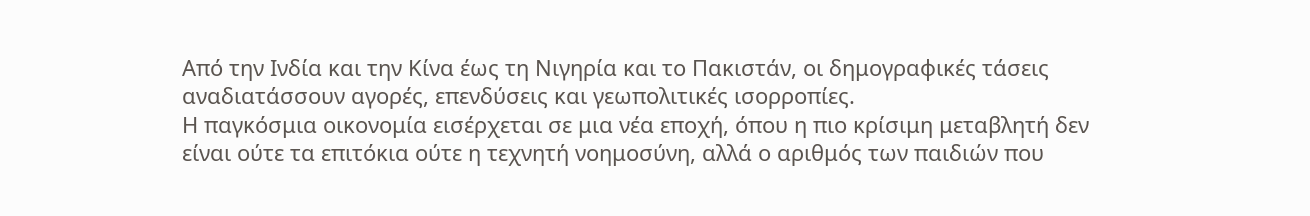Από την Ινδία και την Κίνα έως τη Νιγηρία και το Πακιστάν, οι δημογραφικές τάσεις αναδιατάσσουν αγορές, επενδύσεις και γεωπολιτικές ισορροπίες.
Η παγκόσμια οικονομία εισέρχεται σε μια νέα εποχή, όπου η πιο κρίσιμη μεταβλητή δεν είναι ούτε τα επιτόκια ούτε η τεχνητή νοημοσύνη, αλλά ο αριθμός των παιδιών που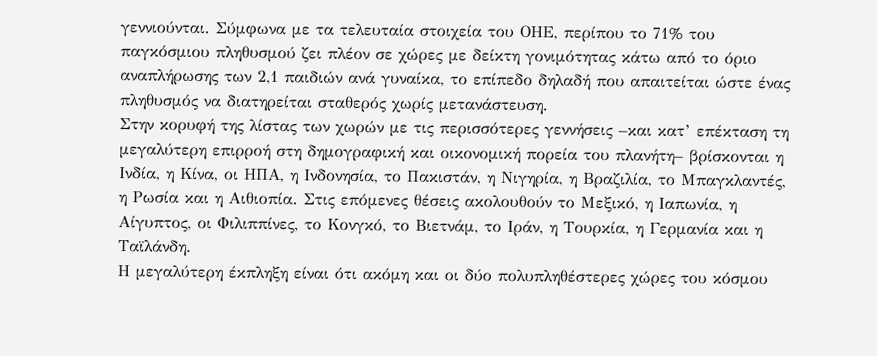γεννιούνται. Σύμφωνα με τα τελευταία στοιχεία του ΟΗΕ, περίπου το 71% του παγκόσμιου πληθυσμού ζει πλέον σε χώρες με δείκτη γονιμότητας κάτω από το όριο αναπλήρωσης των 2,1 παιδιών ανά γυναίκα, το επίπεδο δηλαδή που απαιτείται ώστε ένας πληθυσμός να διατηρείται σταθερός χωρίς μετανάστευση.
Στην κορυφή της λίστας των χωρών με τις περισσότερες γεννήσεις –και κατ’ επέκταση τη μεγαλύτερη επιρροή στη δημογραφική και οικονομική πορεία του πλανήτη– βρίσκονται η Ινδία, η Κίνα, οι ΗΠΑ, η Ινδονησία, το Πακιστάν, η Νιγηρία, η Βραζιλία, το Μπαγκλαντές, η Ρωσία και η Αιθιοπία. Στις επόμενες θέσεις ακολουθούν το Μεξικό, η Ιαπωνία, η Αίγυπτος, οι Φιλιππίνες, το Κονγκό, το Βιετνάμ, το Ιράν, η Τουρκία, η Γερμανία και η Ταϊλάνδη.
Η μεγαλύτερη έκπληξη είναι ότι ακόμη και οι δύο πολυπληθέστερες χώρες του κόσμου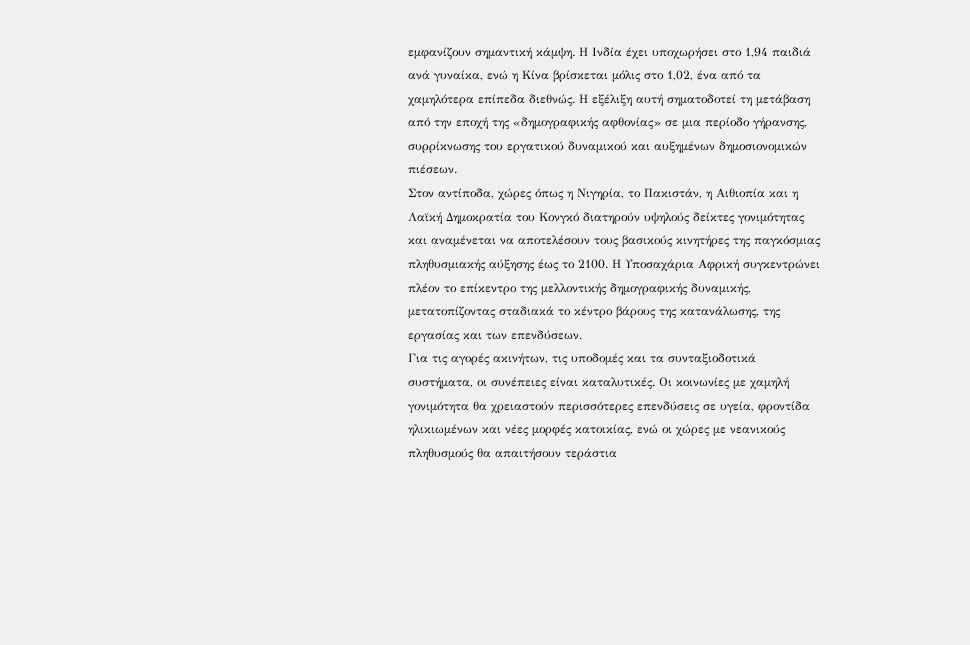εμφανίζουν σημαντική κάμψη. Η Ινδία έχει υποχωρήσει στο 1,94 παιδιά ανά γυναίκα, ενώ η Κίνα βρίσκεται μόλις στο 1,02, ένα από τα χαμηλότερα επίπεδα διεθνώς. Η εξέλιξη αυτή σηματοδοτεί τη μετάβαση από την εποχή της «δημογραφικής αφθονίας» σε μια περίοδο γήρανσης, συρρίκνωσης του εργατικού δυναμικού και αυξημένων δημοσιονομικών πιέσεων.
Στον αντίποδα, χώρες όπως η Νιγηρία, το Πακιστάν, η Αιθιοπία και η Λαϊκή Δημοκρατία του Κονγκό διατηρούν υψηλούς δείκτες γονιμότητας και αναμένεται να αποτελέσουν τους βασικούς κινητήρες της παγκόσμιας πληθυσμιακής αύξησης έως το 2100. Η Υποσαχάρια Αφρική συγκεντρώνει πλέον το επίκεντρο της μελλοντικής δημογραφικής δυναμικής, μετατοπίζοντας σταδιακά το κέντρο βάρους της κατανάλωσης, της εργασίας και των επενδύσεων.
Για τις αγορές ακινήτων, τις υποδομές και τα συνταξιοδοτικά συστήματα, οι συνέπειες είναι καταλυτικές. Οι κοινωνίες με χαμηλή γονιμότητα θα χρειαστούν περισσότερες επενδύσεις σε υγεία, φροντίδα ηλικιωμένων και νέες μορφές κατοικίας, ενώ οι χώρες με νεανικούς πληθυσμούς θα απαιτήσουν τεράστια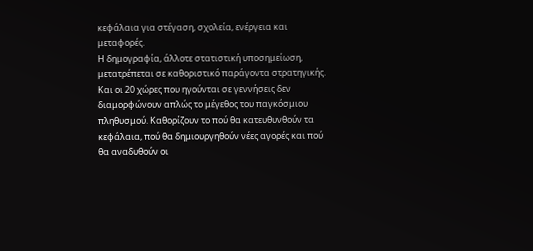κεφάλαια για στέγαση, σχολεία, ενέργεια και μεταφορές.
Η δημογραφία, άλλοτε στατιστική υποσημείωση, μετατρέπεται σε καθοριστικό παράγοντα στρατηγικής. Και οι 20 χώρες που ηγούνται σε γεννήσεις δεν διαμορφώνουν απλώς το μέγεθος του παγκόσμιου πληθυσμού. Καθορίζουν το πού θα κατευθυνθούν τα κεφάλαια, πού θα δημιουργηθούν νέες αγορές και πού θα αναδυθούν οι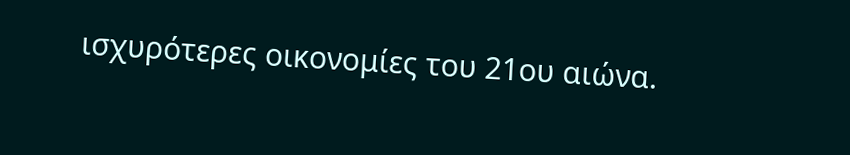ισχυρότερες οικονομίες του 21ου αιώνα.